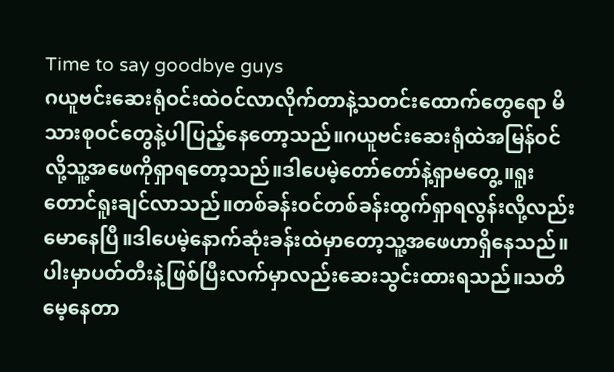Time to say goodbye guys
ဂယူဗင်းဆေးရုံဝင်းထဲဝင်လာလိုက်တာနဲ့သတင်းထောက်တွေရော မိသားစုဝင်တွေနဲ့ပါပြည့်နေတော့သည်။ဂယူဗင်းဆေးရုံထဲအမြန်ဝင်လို့သူ့အဖေကိုရှာရတော့သည်။ဒါပေမဲ့တော်တော်နဲ့ရှာမတွေ့။ရူးတောင်ရူးချင်လာသည်။တစ်ခန်းဝင်တစ်ခန်းထွက်ရှာရလွန်းလို့လည်းမောနေပြီ။ဒါပေမဲ့နောက်ဆုံးခန်းထဲမှာတော့သူ့အဖေဟာရှိနေသည်။ပါးမှာပတ်တီးနဲ့ဖြစ်ပြီးလက်မှာလည်းဆေးသွင်းထားရသည်။သတိမေ့နေတာ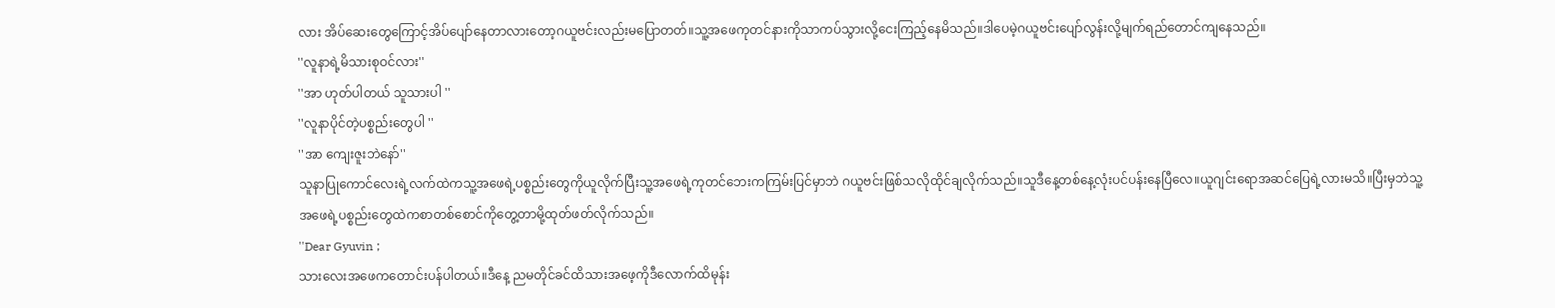လား အိပ်ဆေးတွေကြောင့်အိပ်ပျော်နေတာလားတော့ဂယူဗင်းလည်းမပြောတတ်။သူ့အဖေကုတင်နားကိုသာကပ်သွားလို့ငေးကြည့်နေမိသည်။ဒါပေမဲ့ဂယူဗင်းပျော်လွန်းလို့မျက်ရည်တောင်ကျနေသည်။
''လူနာရဲ့မိသားစုဝင်လား''
''အာ ဟုတ်ပါတယ် သူသားပါ ''
''လူနာပိုင်တဲ့ပစ္စည်းတွေပါ ''
''အာ ကျေးဇူးဘဲနော်''
သူနာပြုကောင်လေးရဲ့လက်ထဲကသူ့အဖေရဲ့ပစ္စည်းတွေကိုယူလိုက်ပြီးသူ့အဖေရဲ့ကုတင်ဘေးကကြမ်းပြင်မှာဘဲ ဂယူဗင်းဖြစ်သလိုထိုင်ချလိုက်သည်။သူဒီနေ့တစ်နေ့လုံးပင်ပန်းနေပြီလေ။ယူဂျင်းရောအဆင်ပြေရဲ့လားမသိ။ပြီးမှဘဲသူ့အဖေရဲ့ပစ္စည်းတွေထဲကစာတစ်စောင်ကိုတွေ့တာမို့ထုတ်ဖတ်လိုက်သည်။
''Dear Gyuvin ;
သားလေးအဖေကတောင်းပန်ပါတယ်။ဒီနေ့ ညမတိုင်ခင်ထိသားအဖေ့ကိုဒီလောက်ထိမုန်း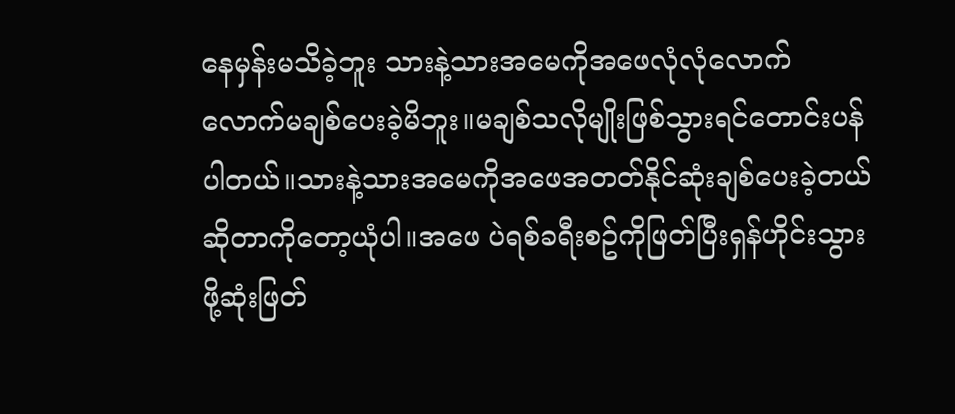နေမှန်းမသိခဲ့ဘူး သားနဲ့သားအမေကိုအဖေလုံလုံလောက်လောက်မချစ်ပေးခဲ့မိဘူး။မချစ်သလိုမျိုးဖြစ်သွားရင်တောင်းပန်ပါတယ်။သားနဲ့သားအမေကိုအဖေအတတ်နိုင်ဆုံးချစ်ပေးခဲ့တယ်ဆိုတာကိုတော့ယုံပါ။အဖေ ပဲရစ်ခရီးစဥ်ကိုဖြတ်ပြီးရှန်ဟိုင်းသွားဖို့ဆုံးဖြတ်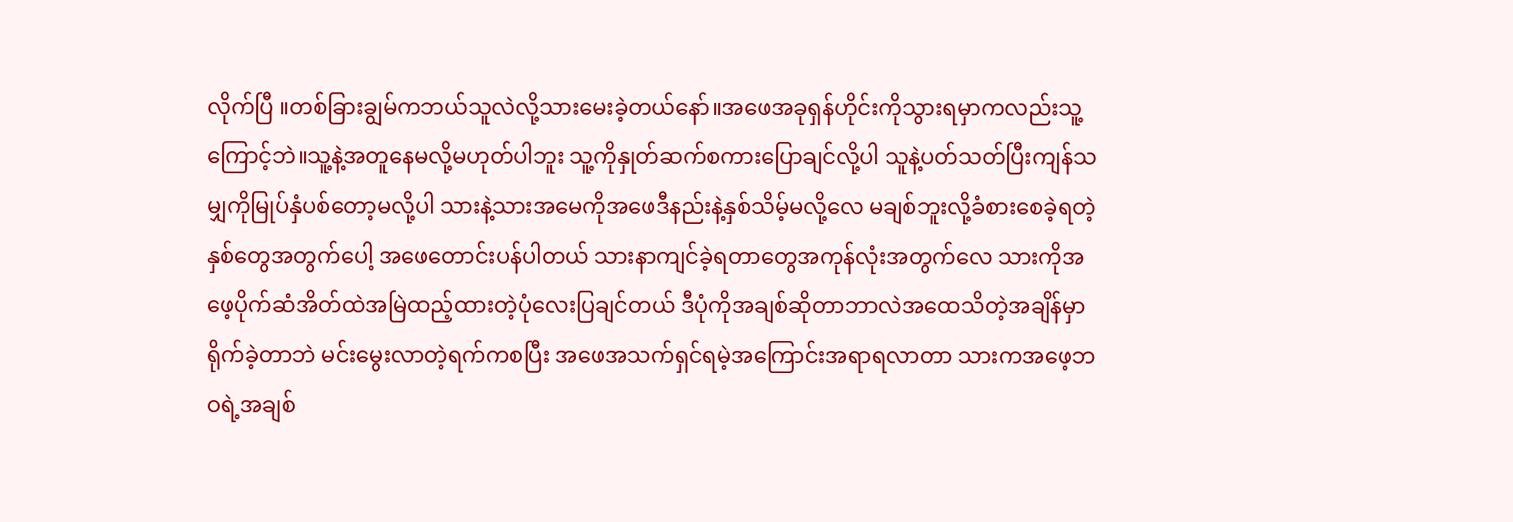လိုက်ပြီ ။တစ်ခြားချွမ်ကဘယ်သူလဲလို့သားမေးခဲ့တယ်နော်။အဖေအခုရှန်ဟိုင်းကိုသွားရမှာကလည်းသူ့ကြောင့်ဘဲ။သူ့နဲ့အတူနေမလို့မဟုတ်ပါဘူး သူ့ကိုနှုတ်ဆက်စကားပြောချင်လို့ပါ သူနဲ့ပတ်သတ်ပြီးကျန်သမျှကိုမြုပ်နှံပစ်တော့မလို့ပါ သားနဲ့သားအမေကိုအဖေဒီနည်းနဲ့နှစ်သိမ့်မလို့လေ မချစ်ဘူးလို့ခံစားစေခဲ့ရတဲ့နှစ်တွေအတွက်ပေါ့ အဖေတောင်းပန်ပါတယ် သားနာကျင်ခဲ့ရတာတွေအကုန်လုံးအတွက်လေ သားကိုအဖေ့ပိုက်ဆံအိတ်ထဲအမြဲထည့်ထားတဲ့ပုံလေးပြချင်တယ် ဒီပုံကိုအချစ်ဆိုတာဘာလဲအထေသိတဲ့အချိန်မှာရိုက်ခဲ့တာဘဲ မင်းမွေးလာတဲ့ရက်ကစပြီး အဖေအသက်ရှင်ရမဲ့အကြောင်းအရာရလာတာ သားကအဖေ့ဘဝရဲ့အချစ်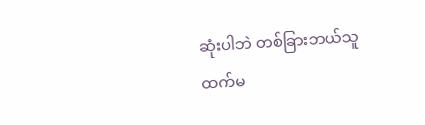ဆုံးပါဘဲ တစ်ခြားဘယ်သူထက်မ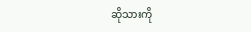ဆိုသားကို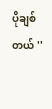ပိုချစ်တယ် ''